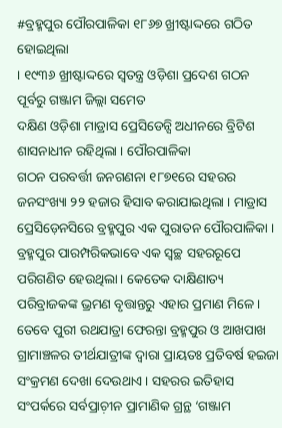#ବ୍ରହ୍ମପୁର ପୌରପାଳିକା ୧୮୬୭ ଖ୍ରୀଷ୍ଟାଦ୍ଦରେ ଗଠିତ ହୋଇଥିଲା
। ୧୯୩୬ ଖ୍ରୀଷ୍ଟାଦ୍ଦରେ ସ୍ୱତନ୍ତ୍ର ଓଡ଼ିଶା ପ୍ରଦେଶ ଗଠନ ପୂର୍ବରୁ ଗଞ୍ଜାମ ଜିଲ୍ଲା ସମେତ
ଦକ୍ଷିଣ ଓଡ଼ିଶା ମାଡ୍ରାସ ପ୍ରେସିଡେନ୍ସି ଅଧୀନରେ ବ୍ରିଟିଶ ଶାସନାଧୀନ ରହିଥିଲା । ପୌରପାଳିକା
ଗଠନ ପରବର୍ତ୍ତୀ ଜନଗଣନା ୧୮୭୧ରେ ସହରର ଜନସଂଖ୍ୟା ୨୨ ହଜାର ହିସାବ କରାଯାଇଥିଲା । ମାଡ୍ରାସ
ପ୍ରେସିଡ଼େନସିରେ ବ୍ରହ୍ମପୁର ଏକ ପୁରାତନ ପୌରପାଳିକା ।
ବ୍ରହ୍ମପୁର ପାରମ୍ପରିକଭାବେ ଏକ ସ୍ୱଚ୍ଛ ସହରରୂପେ ପରିଗଣିତ ହେଉଥିଲା । କେତେକ ଦାକ୍ଷିଣାତ୍ୟ ପରିବ୍ରାଜକଙ୍କ ଭ୍ରମଣ ବୃତ୍ତାନ୍ତରୁ ଏହାର ପ୍ରମାଣ ମିଳେ । ତେବେ ପୁରୀ ରଥଯାତ୍ରା ଫେରନ୍ତା ବ୍ରହ୍ମପୁର ଓ ଆଖପାଖ ଗ୍ରାମାଞ୍ଚଳର ତୀର୍ଥଯାତ୍ରୀଙ୍କ ଦ୍ୱାରା ପ୍ରାୟତଃ ପ୍ରତିବର୍ଷ ହଇଜା ସଂକ୍ରମଣ ଦେଖା ଦେଉଥାଏ । ସହରର ଇତିହାସ ସଂପର୍କରେ ସର୍ବପ୍ରାଚ଼ୀନ ପ୍ରାମାଣିକ ଗ୍ରନ୍ଥ ‘ଗଞ୍ଜାମ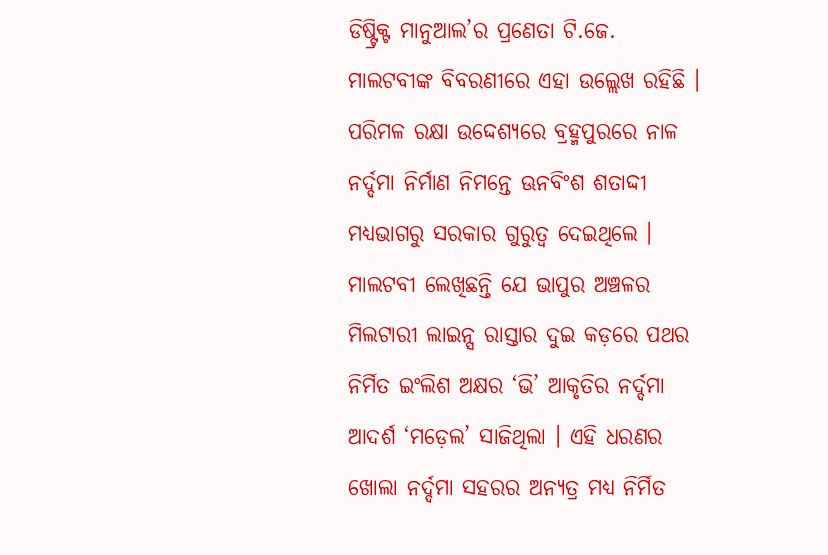ଡିଷ୍ଟ୍ରିକ୍ଟ ମାନୁଆଲ’ର ପ୍ରଣେତା ଟି.ଜେ. ମାଲଟବୀଙ୍କ ବିବରଣୀରେ ଏହା ଉଲ୍ଲେଖ ରହିଛି । ପରିମଳ ରକ୍ଷା ଉଦ୍ଦେଶ୍ୟରେ ବ୍ରହ୍ମପୁରରେ ନାଳ ନର୍ଦ୍ଦମା ନିର୍ମାଣ ନିମନ୍ତେ ଊନବିଂଶ ଶତାଦ୍ଦୀ ମଧ୍ୟଭାଗରୁ ସରକାର ଗୁରୁତ୍ୱ ଦେଇଥିଲେ । ମାଲଟବୀ ଲେଖିଛନ୍ତି ଯେ ଭାପୁର ଅଞ୍ଚଳର ମିଲଟାରୀ ଲାଇନ୍ସ ରାସ୍ତାର ଦୁଇ କଡ଼ରେ ପଥର ନିର୍ମିତ ଇଂଲିଶ ଅକ୍ଷର ‘ଭି’ ଆକୃତିର ନର୍ଦ୍ଦମା ଆଦର୍ଶ ‘ମଡ଼େଲ’ ସାଜିଥିଲା । ଏହି ଧରଣର ଖୋଲା ନର୍ଦ୍ଦମା ସହରର ଅନ୍ୟତ୍ର ମଧ୍ୟ ନିର୍ମିତ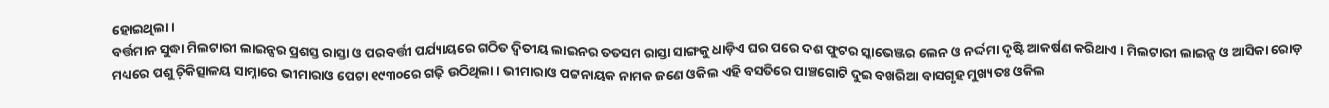ହୋଇଥିଲା ।
ବର୍ତ୍ତମାନ ସୁଦ୍ଧା ମିଲଟାରୀ ଲାଇନ୍ସର ପ୍ରଶସ୍ତ ରାସ୍ତା ଓ ପରବର୍ତ୍ତୀ ପର୍ଯ୍ୟାୟରେ ଗଠିତ ଦ୍ୱିତୀୟ ଲାଇନର ତତସମ ରାସ୍ତା ସାଙ୍ଗକୁ ଧାଡ଼ିଏ ଘର ପରେ ଦଶ ଫୁଟର ସ୍କାଭେଞ୍ଜର ଲେନ ଓ ନର୍ଦ୍ଦମା ଦୃଷ୍ଟି ଆକର୍ଷଣ କରିଥାଏ । ମିଲଟାରୀ ଲାଇନ୍ସ ଓ ଆସିକା ରୋଡ଼ ମଧ୍ୟରେ ପଶୁ ଚ଼ିକିତ୍ସାଳୟ ସାମ୍ନାରେ ଭୀମାରାଓ ପେଟା ୧୯୩୦ରେ ଗଢ଼ି ଉଠିଥିଲା । ଭୀମାରାଓ ପଟ୍ଟନାୟକ ନାମକ ଜଣେ ଓକିଲ ଏହି ବସତିରେ ପାଞ୍ଚଗୋଟି ଦୁଇ ବଖରିଆ ବାସଗୃହ ମୁଖ୍ୟତଃ ଓକିଲ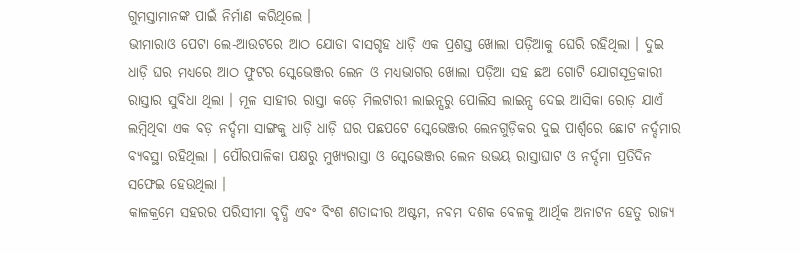ଗୁମସ୍ତାମାନଙ୍କ ପାଇଁ ନିର୍ମାଣ କରିଥିଲେ ।
ଭୀମାରାଓ ପେଟା ଲେ-ଆଉଟରେ ଆଠ ଯୋଡା ବାସଗୃହ ଧାଡ଼ି ଏକ ପ୍ରଶସ୍ତ ଖୋଲା ପଡ଼ିଆକୁ ଘେରି ରହିଥିଲା । ଦୁଇ ଧାଡ଼ି ଘର ମଧ୍ୟରେ ଆଠ ଫୁଟର ସ୍କେଭେଞ୍ଜର ଲେନ ଓ ମଧ୍ୟଭାଗର ଖୋଲା ପଡ଼ିଆ ସହ ଛଅ ଗୋଟି ଯୋଗସୂତ୍ରକାରୀ ରାସ୍ତାର ସୁବିଧା ଥିଲା । ମୂଳ ସାହୀର ରାସ୍ତା କଡ଼େ ମିଲଟାରୀ ଲାଇନ୍ସରୁ ପୋଲିସ ଲାଇନ୍ସ ଦେଇ ଆସିକା ରୋଡ଼ ଯାଏଁ ଲମ୍ୱିଥିବା ଏକ ବଡ଼ ନର୍ଦ୍ଦମା ସାଙ୍ଗକୁ ଧାଡ଼ି ଧାଡ଼ି ଘର ପଛପଟେ ସ୍କେଭେଞ୍ଜର ଲେନଗୁଡ଼ିକର ଦୁଇ ପାର୍ଶ୍ୱରେ ଛୋଟ ନର୍ଦ୍ଦମାର ବ୍ୟବସ୍ଥା ରହିଥିଲା । ପୌରପାଳିକା ପକ୍ଷରୁ ମୁଖ୍ୟରାସ୍ତା ଓ ସ୍କେଭେଞ୍ଜର ଲେନ ଉଭୟ ରାସ୍ତାଘାଟ ଓ ନର୍ଦ୍ଦମା ପ୍ରତିଦିନ ସଫେଇ ହେଉଥିଲା ।
କାଳକ୍ରମେ ସହରର ପରିସୀମା ବୃଦ୍ଧି ଏବଂ ବିଂଶ ଶତାଦ୍ଦୀର ଅଷ୍ଟମ, ନବମ ଦଶକ ବେଳକୁ ଆର୍ଥିକ ଅନାଟନ ହେତୁ ରାଜ୍ୟ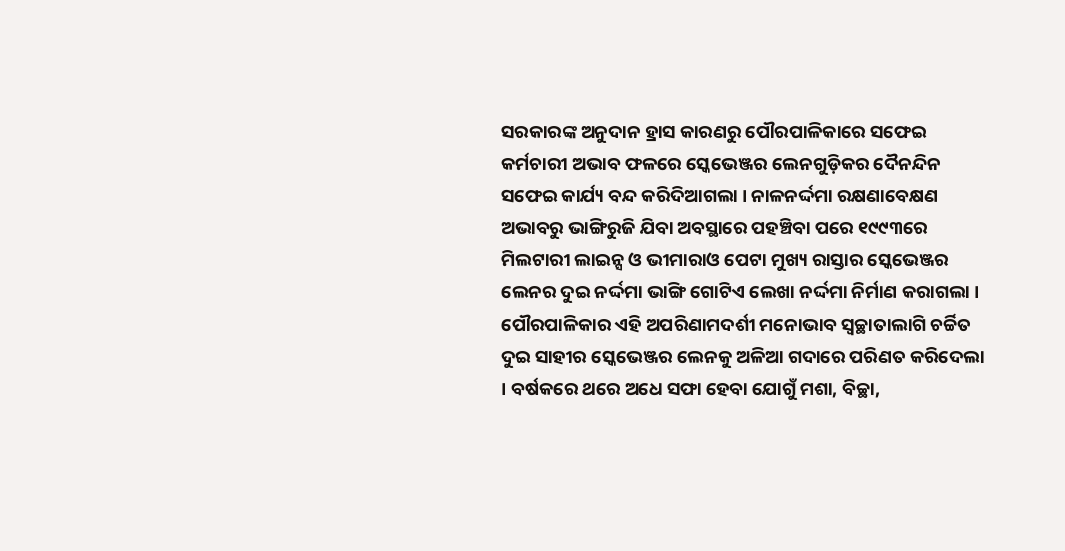ସରକାରଙ୍କ ଅନୁଦାନ ହ୍ରାସ କାରଣରୁ ପୌରପାଳିକାରେ ସଫେଇ କର୍ମଚାରୀ ଅଭାବ ଫଳରେ ସ୍କେଭେଞ୍ଜର ଲେନଗୁଡ଼ିକର ଦୈନନ୍ଦିନ ସଫେଇ କାର୍ଯ୍ୟ ବନ୍ଦ କରିଦିଆଗଲା । ନାଳନର୍ଦ୍ଦମା ରକ୍ଷଣାବେକ୍ଷଣ ଅଭାବରୁ ଭାଙ୍ଗିରୁଜି ଯିବା ଅବସ୍ଥାରେ ପହଞ୍ଚିବା ପରେ ୧୯୯୩ରେ ମିଲଟାରୀ ଲାଇନ୍ସ ଓ ଭୀମାରାଓ ପେଟା ମୁଖ୍ୟ ରାସ୍ତାର ସ୍କେଭେଞ୍ଜର ଲେନର ଦୁଇ ନର୍ଦ୍ଦମା ଭାଙ୍ଗି ଗୋଟିଏ ଲେଖା ନର୍ଦ୍ଦମା ନିର୍ମାଣ କରାଗଲା । ପୌରପାଳିକାର ଏହି ଅପରିଣାମଦର୍ଶୀ ମନୋଭାବ ସ୍ୱଚ୍ଛାତାଲାଗି ଚର୍ଚ୍ଚିତ ଦୁଇ ସାହୀର ସ୍କେଭେଞ୍ଜର ଲେନକୁ ଅଳିଆ ଗଦାରେ ପରିଣତ କରିଦେଲା । ବର୍ଷକରେ ଥରେ ଅଧେ ସଫା ହେବା ଯୋଗୁଁ ମଶା, ବିଚ୍ଛା,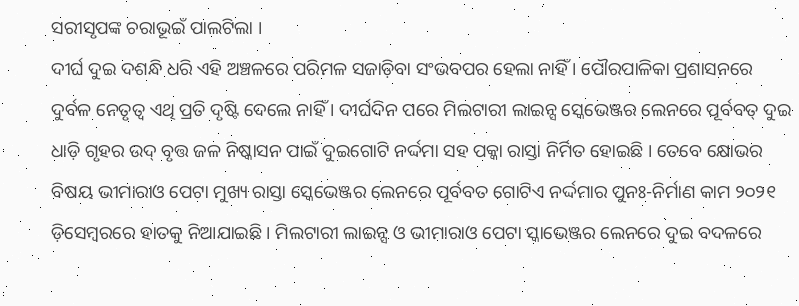ସରୀସୃପଙ୍କ ଚରାଭୂଇଁ ପାଲଟିଲା ।
ଦୀର୍ଘ ଦୁଇ ଦଶନ୍ଧି ଧରି ଏହି ଅଞ୍ଚଳରେ ପରିମଳ ସଜାଡ଼ିବା ସଂଭବପର ହେଲା ନାହିଁ । ପୌରପାଳିକା ପ୍ରଶାସନରେ ଦୁର୍ବଳ ନେତୃତ୍ୱ ଏଥି ପ୍ରତି ଦୃଷ୍ଟି ଦେଲେ ନାହିଁ । ଦୀର୍ଘଦିନ ପରେ ମିଲଟାରୀ ଲାଇନ୍ସ ସ୍କେଭେଞ୍ଜର ଲେନରେ ପୂର୍ବବତ୍ ଦୁଇ ଧାଡ଼ି ଗୃହର ଉଦ୍ ବୃତ୍ତ ଜଳ ନିଷ୍କାସନ ପାଇଁ ଦୁଇଗୋଟି ନର୍ଦ୍ଦମା ସହ ପକ୍କା ରାସ୍ତା ନିର୍ମିତ ହୋଇଛି । ତେବେ କ୍ଷୋଭର ବିଷୟ ଭୀମାରାଓ ପେଟା ମୁଖ୍ୟ ରାସ୍ତା ସ୍କେଭେଞ୍ଜର ଲେନରେ ପୂର୍ବବତ ଗୋଟିଏ ନର୍ଦ୍ଦମାର ପୁନଃ-ନିର୍ମାଣ କାମ ୨୦୨୧ ଡ଼ିସେମ୍ୱରରେ ହାତକୁ ନିଆଯାଇଛି । ମିଲଟାରୀ ଲାଇନ୍ସ ଓ ଭୀମାରାଓ ପେଟା ସ୍କାଭେଞ୍ଜର ଲେନରେ ଦୁଇ ବଦଳରେ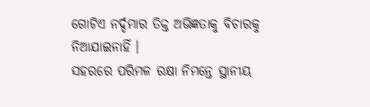ଗୋଟିଏ ନର୍ଦ୍ଦମାର ତିକ୍ତ ଅଭିଜ୍ଞତାକୁ ବିଚାରକୁ ନିଆଯାଇନାହିଁ ।
ସହରରେ ପରିମଳ ରକ୍ଷା ନିମନ୍ତେ ସ୍ଥାନୀୟ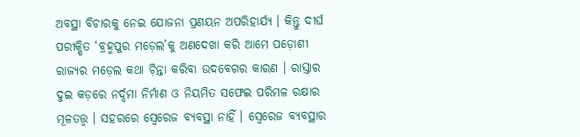ଅବସ୍ଥା ବିଚାରକୁ ନେଇ ଯୋଜନା ପ୍ରଣୟନ ଅପରିହାର୍ଯ୍ୟ । କିନ୍ତୁ ଦୀର୍ଘ ପରୀକ୍ଷିତ ‘ବ୍ରହ୍ମପୁର ମଡ଼େଲ’କୁ ଅଣଦେଖା କରି ଆମେ ପଡ଼ୋଶୀ ରାଜ୍ୟର ମଡ଼େଲ କଥା ଚ଼ିନ୍ତା କରିବା ଉଦବେଗର କାରଣ । ରାସ୍ତାର ଦୁଇ କଡ଼ରେ ନର୍ଦ୍ଦମା ନିର୍ମାଣ ଓ ନିୟମିତ ସଫେଇ ପରିମଳ ରକ୍ଷାର ମୂଳତତ୍ତ୍ୱ । ସହରରେ ସ୍ୱେରେଜ ବ୍ୟବସ୍ଥା ନାହିଁ । ସ୍ୱେରେଜ ବ୍ୟବସ୍ଥାର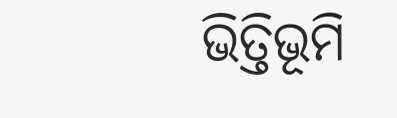ଭିତ୍ତିଭୂମି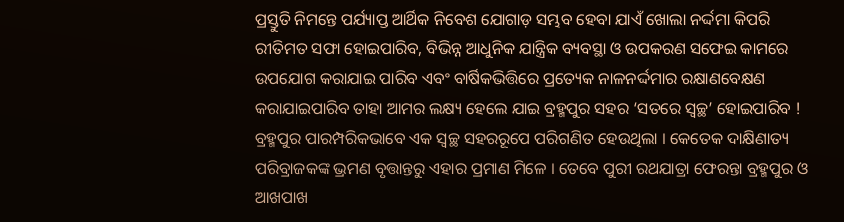ପ୍ରସ୍ତୁତି ନିମନ୍ତେ ପର୍ଯ୍ୟାପ୍ତ ଆର୍ଥିକ ନିବେଶ ଯୋଗାଡ଼ ସମ୍ଭବ ହେବା ଯାଏଁ ଖୋଲା ନର୍ଦ୍ଦମା କିପରି ରୀତିମତ ସଫା ହୋଇପାରିବ, ବିଭିନ୍ନ ଆଧୁନିକ ଯାନ୍ତ୍ରିକ ବ୍ୟବସ୍ଥା ଓ ଉପକରଣ ସଫେଇ କାମରେ ଉପଯୋଗ କରାଯାଇ ପାରିବ ଏବଂ ବାର୍ଷିକଭିତ୍ତିରେ ପ୍ରତ୍ୟେକ ନାଳନର୍ଦ୍ଦମାର ରକ୍ଷାଣବେକ୍ଷଣ କରାଯାଇପାରିବ ତାହା ଆମର ଲକ୍ଷ୍ୟ ହେଲେ ଯାଇ ବ୍ରହ୍ମପୁର ସହର ‘ସତରେ ସ୍ୱଚ୍ଛ’ ହୋଇପାରିବ !
ବ୍ରହ୍ମପୁର ପାରମ୍ପରିକଭାବେ ଏକ ସ୍ୱଚ୍ଛ ସହରରୂପେ ପରିଗଣିତ ହେଉଥିଲା । କେତେକ ଦାକ୍ଷିଣାତ୍ୟ ପରିବ୍ରାଜକଙ୍କ ଭ୍ରମଣ ବୃତ୍ତାନ୍ତରୁ ଏହାର ପ୍ରମାଣ ମିଳେ । ତେବେ ପୁରୀ ରଥଯାତ୍ରା ଫେରନ୍ତା ବ୍ରହ୍ମପୁର ଓ ଆଖପାଖ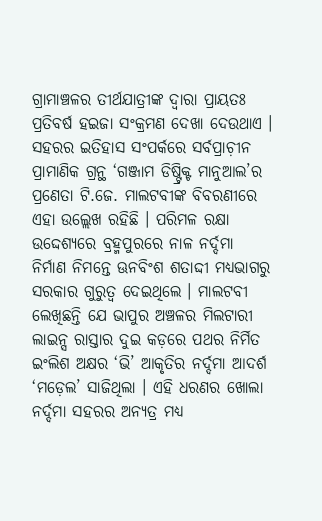ଗ୍ରାମାଞ୍ଚଳର ତୀର୍ଥଯାତ୍ରୀଙ୍କ ଦ୍ୱାରା ପ୍ରାୟତଃ ପ୍ରତିବର୍ଷ ହଇଜା ସଂକ୍ରମଣ ଦେଖା ଦେଉଥାଏ । ସହରର ଇତିହାସ ସଂପର୍କରେ ସର୍ବପ୍ରାଚ଼ୀନ ପ୍ରାମାଣିକ ଗ୍ରନ୍ଥ ‘ଗଞ୍ଜାମ ଡିଷ୍ଟ୍ରିକ୍ଟ ମାନୁଆଲ’ର ପ୍ରଣେତା ଟି.ଜେ. ମାଲଟବୀଙ୍କ ବିବରଣୀରେ ଏହା ଉଲ୍ଲେଖ ରହିଛି । ପରିମଳ ରକ୍ଷା ଉଦ୍ଦେଶ୍ୟରେ ବ୍ରହ୍ମପୁରରେ ନାଳ ନର୍ଦ୍ଦମା ନିର୍ମାଣ ନିମନ୍ତେ ଊନବିଂଶ ଶତାଦ୍ଦୀ ମଧ୍ୟଭାଗରୁ ସରକାର ଗୁରୁତ୍ୱ ଦେଇଥିଲେ । ମାଲଟବୀ ଲେଖିଛନ୍ତି ଯେ ଭାପୁର ଅଞ୍ଚଳର ମିଲଟାରୀ ଲାଇନ୍ସ ରାସ୍ତାର ଦୁଇ କଡ଼ରେ ପଥର ନିର୍ମିତ ଇଂଲିଶ ଅକ୍ଷର ‘ଭି’ ଆକୃତିର ନର୍ଦ୍ଦମା ଆଦର୍ଶ ‘ମଡ଼େଲ’ ସାଜିଥିଲା । ଏହି ଧରଣର ଖୋଲା ନର୍ଦ୍ଦମା ସହରର ଅନ୍ୟତ୍ର ମଧ୍ୟ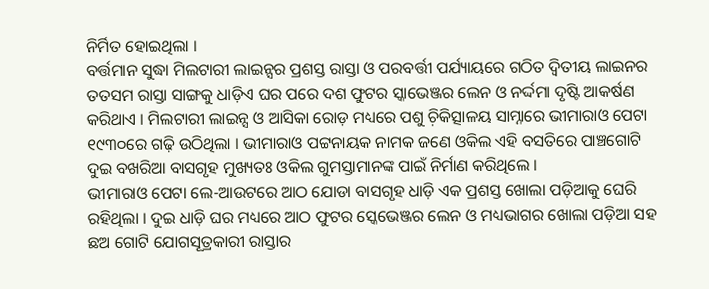ନିର୍ମିତ ହୋଇଥିଲା ।
ବର୍ତ୍ତମାନ ସୁଦ୍ଧା ମିଲଟାରୀ ଲାଇନ୍ସର ପ୍ରଶସ୍ତ ରାସ୍ତା ଓ ପରବର୍ତ୍ତୀ ପର୍ଯ୍ୟାୟରେ ଗଠିତ ଦ୍ୱିତୀୟ ଲାଇନର ତତସମ ରାସ୍ତା ସାଙ୍ଗକୁ ଧାଡ଼ିଏ ଘର ପରେ ଦଶ ଫୁଟର ସ୍କାଭେଞ୍ଜର ଲେନ ଓ ନର୍ଦ୍ଦମା ଦୃଷ୍ଟି ଆକର୍ଷଣ କରିଥାଏ । ମିଲଟାରୀ ଲାଇନ୍ସ ଓ ଆସିକା ରୋଡ଼ ମଧ୍ୟରେ ପଶୁ ଚ଼ିକିତ୍ସାଳୟ ସାମ୍ନାରେ ଭୀମାରାଓ ପେଟା ୧୯୩୦ରେ ଗଢ଼ି ଉଠିଥିଲା । ଭୀମାରାଓ ପଟ୍ଟନାୟକ ନାମକ ଜଣେ ଓକିଲ ଏହି ବସତିରେ ପାଞ୍ଚଗୋଟି ଦୁଇ ବଖରିଆ ବାସଗୃହ ମୁଖ୍ୟତଃ ଓକିଲ ଗୁମସ୍ତାମାନଙ୍କ ପାଇଁ ନିର୍ମାଣ କରିଥିଲେ ।
ଭୀମାରାଓ ପେଟା ଲେ-ଆଉଟରେ ଆଠ ଯୋଡା ବାସଗୃହ ଧାଡ଼ି ଏକ ପ୍ରଶସ୍ତ ଖୋଲା ପଡ଼ିଆକୁ ଘେରି ରହିଥିଲା । ଦୁଇ ଧାଡ଼ି ଘର ମଧ୍ୟରେ ଆଠ ଫୁଟର ସ୍କେଭେଞ୍ଜର ଲେନ ଓ ମଧ୍ୟଭାଗର ଖୋଲା ପଡ଼ିଆ ସହ ଛଅ ଗୋଟି ଯୋଗସୂତ୍ରକାରୀ ରାସ୍ତାର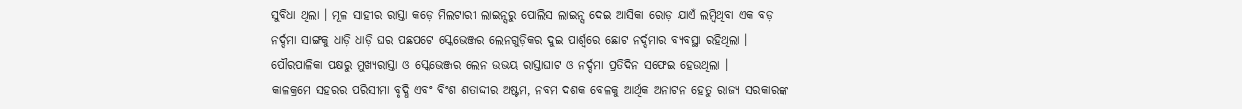ସୁବିଧା ଥିଲା । ମୂଳ ସାହୀର ରାସ୍ତା କଡ଼େ ମିଲଟାରୀ ଲାଇନ୍ସରୁ ପୋଲିସ ଲାଇନ୍ସ ଦେଇ ଆସିକା ରୋଡ଼ ଯାଏଁ ଲମ୍ୱିଥିବା ଏକ ବଡ଼ ନର୍ଦ୍ଦମା ସାଙ୍ଗକୁ ଧାଡ଼ି ଧାଡ଼ି ଘର ପଛପଟେ ସ୍କେଭେଞ୍ଜର ଲେନଗୁଡ଼ିକର ଦୁଇ ପାର୍ଶ୍ୱରେ ଛୋଟ ନର୍ଦ୍ଦମାର ବ୍ୟବସ୍ଥା ରହିଥିଲା । ପୌରପାଳିକା ପକ୍ଷରୁ ମୁଖ୍ୟରାସ୍ତା ଓ ସ୍କେଭେଞ୍ଜର ଲେନ ଉଭୟ ରାସ୍ତାଘାଟ ଓ ନର୍ଦ୍ଦମା ପ୍ରତିଦିନ ସଫେଇ ହେଉଥିଲା ।
କାଳକ୍ରମେ ସହରର ପରିସୀମା ବୃଦ୍ଧି ଏବଂ ବିଂଶ ଶତାଦ୍ଦୀର ଅଷ୍ଟମ, ନବମ ଦଶକ ବେଳକୁ ଆର୍ଥିକ ଅନାଟନ ହେତୁ ରାଜ୍ୟ ସରକାରଙ୍କ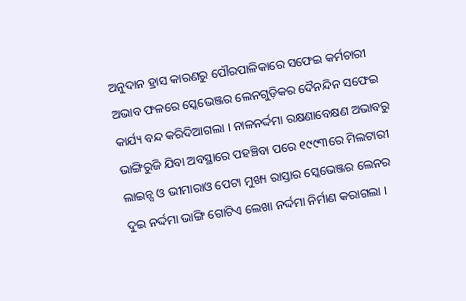ଅନୁଦାନ ହ୍ରାସ କାରଣରୁ ପୌରପାଳିକାରେ ସଫେଇ କର୍ମଚାରୀ ଅଭାବ ଫଳରେ ସ୍କେଭେଞ୍ଜର ଲେନଗୁଡ଼ିକର ଦୈନନ୍ଦିନ ସଫେଇ କାର୍ଯ୍ୟ ବନ୍ଦ କରିଦିଆଗଲା । ନାଳନର୍ଦ୍ଦମା ରକ୍ଷଣାବେକ୍ଷଣ ଅଭାବରୁ ଭାଙ୍ଗିରୁଜି ଯିବା ଅବସ୍ଥାରେ ପହଞ୍ଚିବା ପରେ ୧୯୯୩ରେ ମିଲଟାରୀ ଲାଇନ୍ସ ଓ ଭୀମାରାଓ ପେଟା ମୁଖ୍ୟ ରାସ୍ତାର ସ୍କେଭେଞ୍ଜର ଲେନର ଦୁଇ ନର୍ଦ୍ଦମା ଭାଙ୍ଗି ଗୋଟିଏ ଲେଖା ନର୍ଦ୍ଦମା ନିର୍ମାଣ କରାଗଲା ।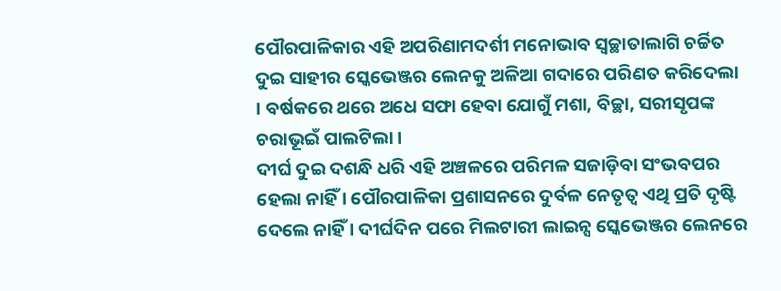ପୌରପାଳିକାର ଏହି ଅପରିଣାମଦର୍ଶୀ ମନୋଭାବ ସ୍ୱଚ୍ଛାତାଲାଗି ଚର୍ଚ୍ଚିତ ଦୁଇ ସାହୀର ସ୍କେଭେଞ୍ଜର ଲେନକୁ ଅଳିଆ ଗଦାରେ ପରିଣତ କରିଦେଲା । ବର୍ଷକରେ ଥରେ ଅଧେ ସଫା ହେବା ଯୋଗୁଁ ମଶା, ବିଚ୍ଛା, ସରୀସୃପଙ୍କ ଚରାଭୂଇଁ ପାଲଟିଲା ।
ଦୀର୍ଘ ଦୁଇ ଦଶନ୍ଧି ଧରି ଏହି ଅଞ୍ଚଳରେ ପରିମଳ ସଜାଡ଼ିବା ସଂଭବପର ହେଲା ନାହିଁ । ପୌରପାଳିକା ପ୍ରଶାସନରେ ଦୁର୍ବଳ ନେତୃତ୍ୱ ଏଥି ପ୍ରତି ଦୃଷ୍ଟି ଦେଲେ ନାହିଁ । ଦୀର୍ଘଦିନ ପରେ ମିଲଟାରୀ ଲାଇନ୍ସ ସ୍କେଭେଞ୍ଜର ଲେନରେ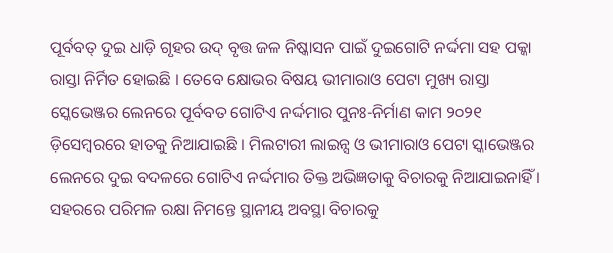ପୂର୍ବବତ୍ ଦୁଇ ଧାଡ଼ି ଗୃହର ଉଦ୍ ବୃତ୍ତ ଜଳ ନିଷ୍କାସନ ପାଇଁ ଦୁଇଗୋଟି ନର୍ଦ୍ଦମା ସହ ପକ୍କା ରାସ୍ତା ନିର୍ମିତ ହୋଇଛି । ତେବେ କ୍ଷୋଭର ବିଷୟ ଭୀମାରାଓ ପେଟା ମୁଖ୍ୟ ରାସ୍ତା ସ୍କେଭେଞ୍ଜର ଲେନରେ ପୂର୍ବବତ ଗୋଟିଏ ନର୍ଦ୍ଦମାର ପୁନଃ-ନିର୍ମାଣ କାମ ୨୦୨୧ ଡ଼ିସେମ୍ୱରରେ ହାତକୁ ନିଆଯାଇଛି । ମିଲଟାରୀ ଲାଇନ୍ସ ଓ ଭୀମାରାଓ ପେଟା ସ୍କାଭେଞ୍ଜର ଲେନରେ ଦୁଇ ବଦଳରେ ଗୋଟିଏ ନର୍ଦ୍ଦମାର ତିକ୍ତ ଅଭିଜ୍ଞତାକୁ ବିଚାରକୁ ନିଆଯାଇନାହିଁ ।
ସହରରେ ପରିମଳ ରକ୍ଷା ନିମନ୍ତେ ସ୍ଥାନୀୟ ଅବସ୍ଥା ବିଚାରକୁ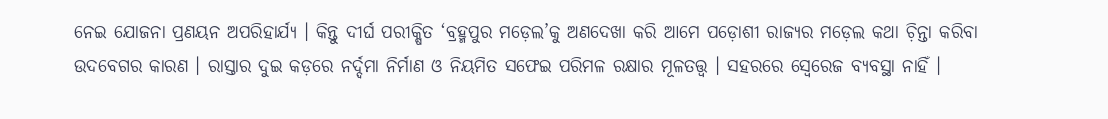ନେଇ ଯୋଜନା ପ୍ରଣୟନ ଅପରିହାର୍ଯ୍ୟ । କିନ୍ତୁ ଦୀର୍ଘ ପରୀକ୍ଷିତ ‘ବ୍ରହ୍ମପୁର ମଡ଼େଲ’କୁ ଅଣଦେଖା କରି ଆମେ ପଡ଼ୋଶୀ ରାଜ୍ୟର ମଡ଼େଲ କଥା ଚ଼ିନ୍ତା କରିବା ଉଦବେଗର କାରଣ । ରାସ୍ତାର ଦୁଇ କଡ଼ରେ ନର୍ଦ୍ଦମା ନିର୍ମାଣ ଓ ନିୟମିତ ସଫେଇ ପରିମଳ ରକ୍ଷାର ମୂଳତତ୍ତ୍ୱ । ସହରରେ ସ୍ୱେରେଜ ବ୍ୟବସ୍ଥା ନାହିଁ ।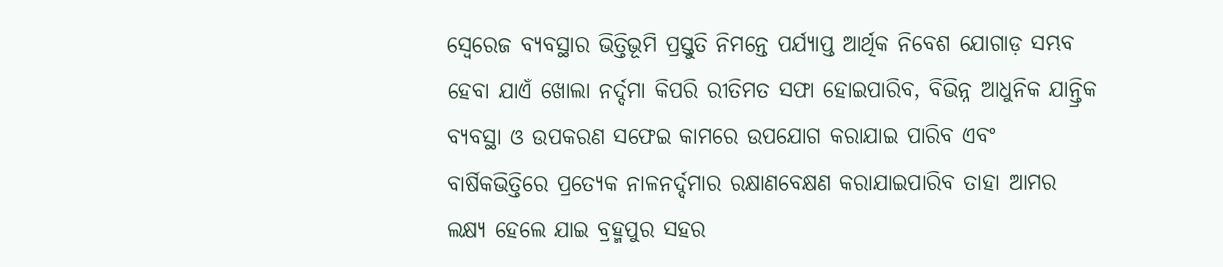ସ୍ୱେରେଜ ବ୍ୟବସ୍ଥାର ଭିତ୍ତିଭୂମି ପ୍ରସ୍ତୁତି ନିମନ୍ତେ ପର୍ଯ୍ୟାପ୍ତ ଆର୍ଥିକ ନିବେଶ ଯୋଗାଡ଼ ସମ୍ଭବ ହେବା ଯାଏଁ ଖୋଲା ନର୍ଦ୍ଦମା କିପରି ରୀତିମତ ସଫା ହୋଇପାରିବ, ବିଭିନ୍ନ ଆଧୁନିକ ଯାନ୍ତ୍ରିକ ବ୍ୟବସ୍ଥା ଓ ଉପକରଣ ସଫେଇ କାମରେ ଉପଯୋଗ କରାଯାଇ ପାରିବ ଏବଂ ବାର୍ଷିକଭିତ୍ତିରେ ପ୍ରତ୍ୟେକ ନାଳନର୍ଦ୍ଦମାର ରକ୍ଷାଣବେକ୍ଷଣ କରାଯାଇପାରିବ ତାହା ଆମର ଲକ୍ଷ୍ୟ ହେଲେ ଯାଇ ବ୍ରହ୍ମପୁର ସହର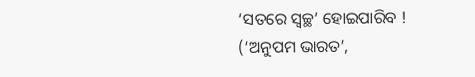‘ସତରେ ସ୍ୱଚ୍ଛ’ ହୋଇପାରିବ !
(‘ଅନୁପମ ଭାରତ’,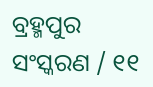ବ୍ରହ୍ମପୁର ସଂସ୍କରଣ / ୧୧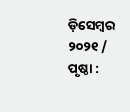ଡ଼ିସେମ୍ୱର ୨୦୨୧ / ପୃଷ୍ଠା :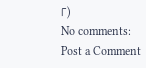୮)
No comments:
Post a Comment